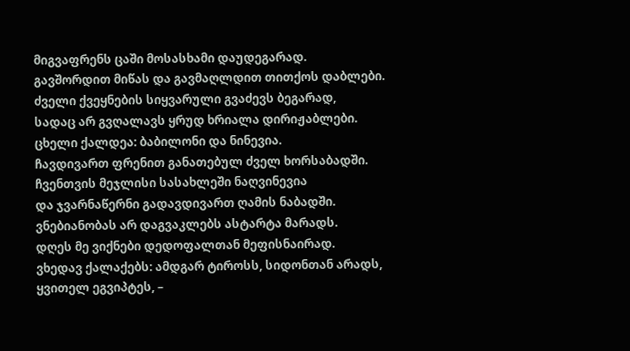მიგვაფრენს ცაში მოსასხამი დაუდეგარად.
გავშორდით მიწას და გავმაღლდით თითქოს დაბლები.
ძველი ქვეყნების სიყვარული გვაძევს ბეგარად,
სადაც არ გვღალავს ყრუდ ხრიალა დირიჟაბლები.
ცხელი ქალდეა: ბაბილონი და ნინევია.
ჩავდივართ ფრენით განათებულ ძველ ხორსაბადში.
ჩვენთვის მეჯლისი სასახლეში ნაღვინევია
და ჯვარნაწერნი გადავდივართ ღამის ნაბადში.
ვნებიანობას არ დაგვაკლებს ასტარტა მარადს.
დღეს მე ვიქნები დედოფალთან მეფისნაირად.
ვხედავ ქალაქებს: ამდგარ ტიროსს, სიდონთან არადს,
ყვითელ ეგვიპტეს, –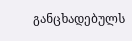განცხადებულს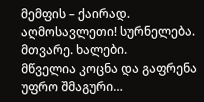მემფის – ქაირად.
აღმოსავლეთი! სურნელება. მთვარე. ხალები.
მწველია კოცნა და გაფრენა უფრო შმაგური…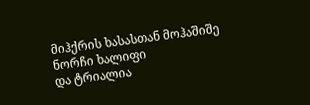მიჰქრის ხასასთან მოჰაშიშე ნორჩი ხალიფი
და ტრიალია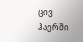ცივ ჰაერში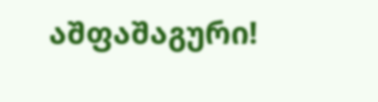აშფაშაგური!